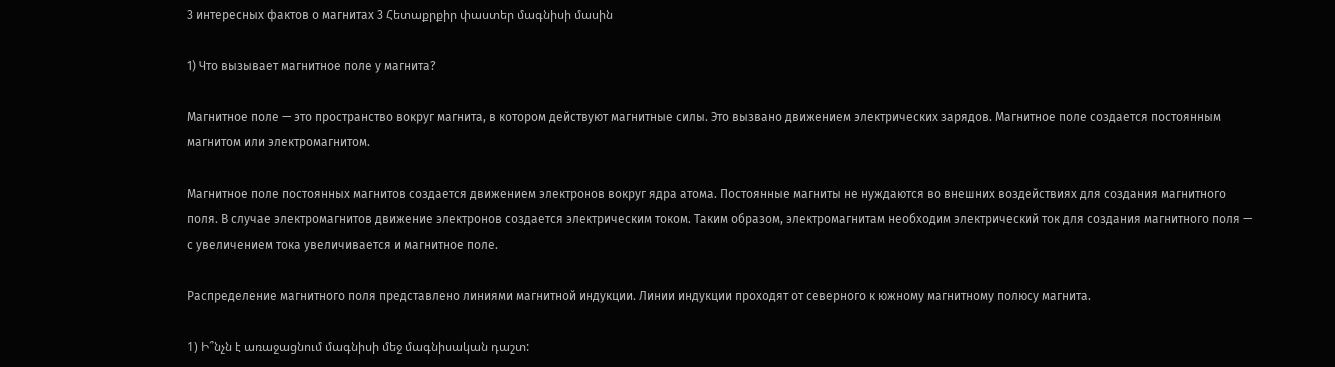3 интересных фактов о магнитах 3 Հետաքրքիր փաստեր մագնիսի մասին

1) Что вызывает магнитное поле у магнита?

Магнитное поле — это пространство вокруг магнита, в котором действуют магнитные силы. Это вызвано движением электрических зарядов. Магнитное поле создается постоянным магнитом или электромагнитом.

Магнитное поле постоянных магнитов создается движением электронов вокруг ядра атома. Постоянные магниты не нуждаются во внешних воздействиях для создания магнитного поля. В случае электромагнитов движение электронов создается электрическим током. Таким образом, электромагнитам необходим электрический ток для создания магнитного поля — с увеличением тока увеличивается и магнитное поле.

Распределение магнитного поля представлено линиями магнитной индукции. Линии индукции проходят от северного к южному магнитному полюсу магнита.

1) Ի՞նչն է առաջացնում մագնիսի մեջ մագնիսական դաշտ: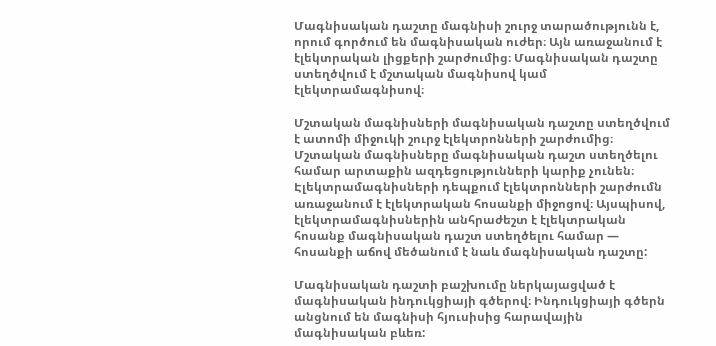Մագնիսական դաշտը մագնիսի շուրջ տարածությունն է, որում գործում են մագնիսական ուժեր։ Այն առաջանում է էլեկտրական լիցքերի շարժումից։ Մագնիսական դաշտը ստեղծվում է մշտական մագնիսով կամ էլեկտրամագնիսով։

Մշտական մագնիսների մագնիսական դաշտը ստեղծվում է ատոմի միջուկի շուրջ էլեկտրոնների շարժումից։ Մշտական մագնիսները մագնիսական դաշտ ստեղծելու համար արտաքին ազդեցությունների կարիք չունեն։ Էլեկտրամագնիսների դեպքում էլեկտրոնների շարժումն առաջանում է էլեկտրական հոսանքի միջոցով։ Այսպիսով, էլեկտրամագնիսներին անհրաժեշտ է էլեկտրական հոսանք մագնիսական դաշտ ստեղծելու համար — հոսանքի աճով մեծանում է նաև մագնիսական դաշտը:

Մագնիսական դաշտի բաշխումը ներկայացված է մագնիսական ինդուկցիայի գծերով։ Ինդուկցիայի գծերն անցնում են մագնիսի հյուսիսից հարավային մագնիսական բևեռ: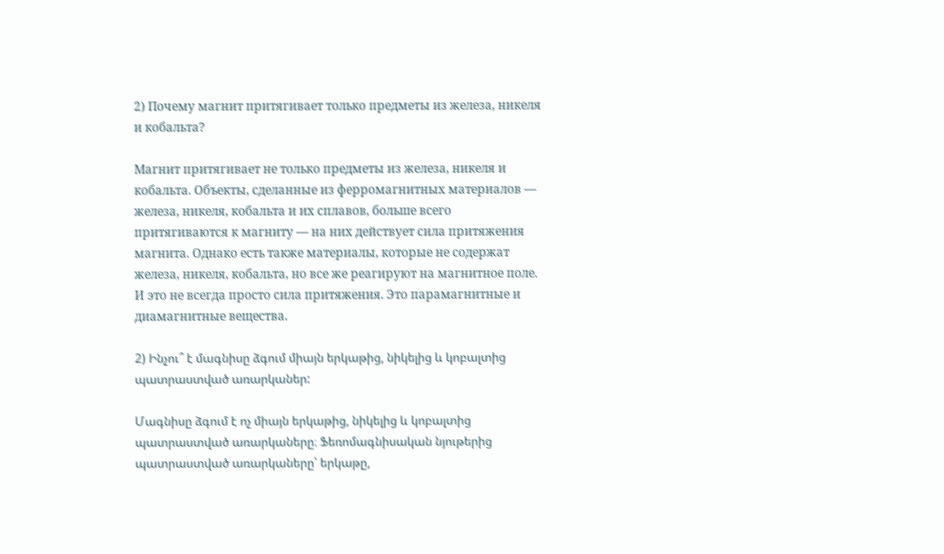2) Почему магнит притягивает только предметы из железа, никеля и кобальта?

Магнит притягивает не только предметы из железа, никеля и кобальта. Объекты, сделанные из ферромагнитных материалов — железа, никеля, кобальта и их сплавов, больше всего притягиваются к магниту — на них действует сила притяжения магнита. Однако есть также материалы, которые не содержат железа, никеля, кобальта, но все же реагируют на магнитное поле. И это не всегда просто сила притяжения. Это парамагнитные и диамагнитные вещества.

2) Ինչու՞ է մագնիսը ձգում միայն երկաթից, նիկելից և կոբալտից պատրաստված առարկաներ:

Մագնիսը ձգում է ոչ միայն երկաթից, նիկելից և կոբալտից պատրաստված առարկաները։ Ֆեռոմագնիսական նյութերից պատրաստված առարկաները՝ երկաթը,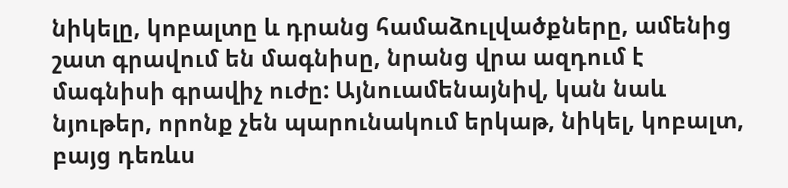նիկելը, կոբալտը և դրանց համաձուլվածքները, ամենից շատ գրավում են մագնիսը, նրանց վրա ազդում է մագնիսի գրավիչ ուժը: Այնուամենայնիվ, կան նաև նյութեր, որոնք չեն պարունակում երկաթ, նիկել, կոբալտ, բայց դեռևս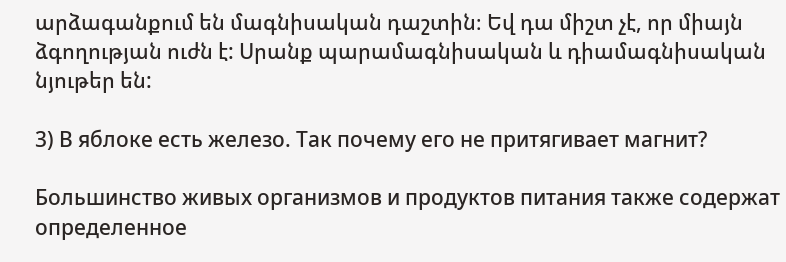արձագանքում են մագնիսական դաշտին։ Եվ դա միշտ չէ, որ միայն ձգողության ուժն է: Սրանք պարամագնիսական և դիամագնիսական նյութեր են:

3) В яблоке есть железо. Так почему его не притягивает магнит?

Большинство живых организмов и продуктов питания также содержат определенное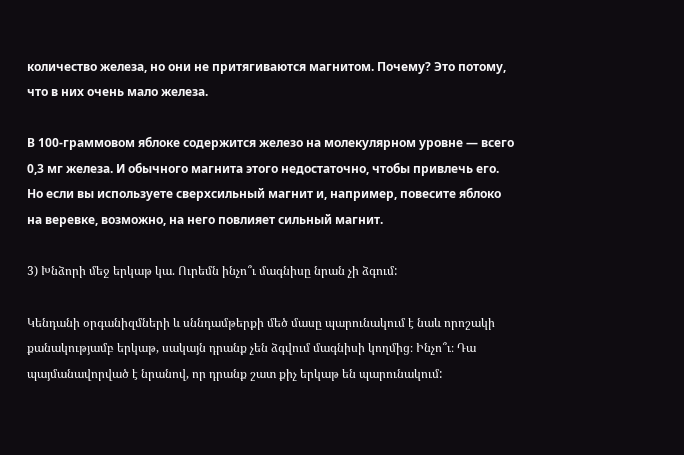количество железа, но они не притягиваются магнитом. Почему? Это потому, что в них очень мало железа.

В 100-граммовом яблоке содержится железо на молекулярном уровне — всего 0,3 мг железа. И обычного магнита этого недостаточно, чтобы привлечь его. Но если вы используете сверхсильный магнит и, например, повесите яблоко на веревке, возможно, на него повлияет сильный магнит.

3) Խնձորի մեջ երկաթ կա. Ուրեմն ինչո՞ւ մագնիսը նրան չի ձգում:

Կենդանի օրգանիզմների և սննդամթերքի մեծ մասը պարունակում է նաև որոշակի քանակությամբ երկաթ, սակայն դրանք չեն ձգվում մագնիսի կողմից։ Ինչո՞ւ։ Դա պայմանավորված է նրանով, որ դրանք շատ քիչ երկաթ են պարունակում: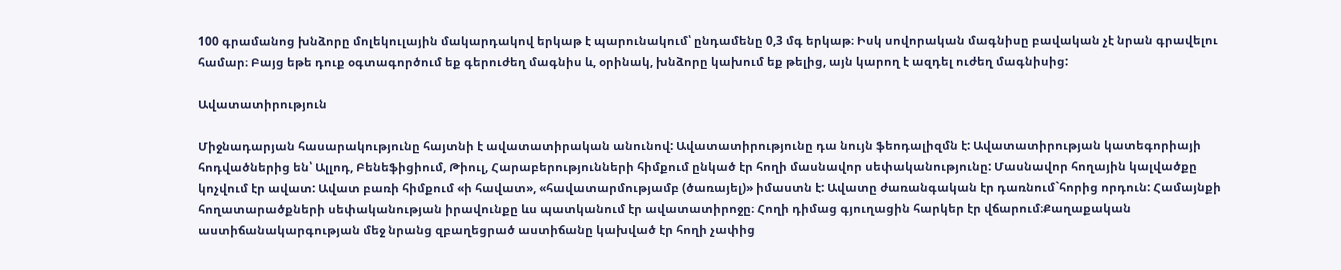100 գրամանոց խնձորը մոլեկուլային մակարդակով երկաթ է պարունակում՝ ընդամենը 0,3 մգ երկաթ։ Իսկ սովորական մագնիսը բավական չէ նրան գրավելու համար։ Բայց եթե դուք օգտագործում եք գերուժեղ մագնիս և, օրինակ, խնձորը կախում եք թելից, այն կարող է ազդել ուժեղ մագնիսից:

Ավատատիրություն

Միջնադարյան հասարակությունը հայտնի է ավատատիրական անունով: Ավատատիրությունը դա նույն ֆեոդալիզմն է: Ավատատիրության կատեգորիայի հոդվածներից են՝ Ալլոդ, Բենեֆիցիում, Թիուլ, Հարաբերությունների հիմքում ընկած էր հողի մասնավոր սեփականությունը: Մասնավոր հողային կալվածքը  կոչվում էր ավատ: Ավատ բառի հիմքում «ի հավատ», «հավատարմությամբ (ծառայել)» իմաստն է: Ավատը ժառանգական էր դառնում`հորից որդուն: Համայնքի հողատարածքների սեփականության իրավունքը ևս պատկանում էր ավատատիրոջը։ Հողի դիմաց գյուղացին հարկեր էր վճարում։Քաղաքական աստիճանակարգության մեջ նրանց զբաղեցրած աստիճանը կախված էր հողի չափից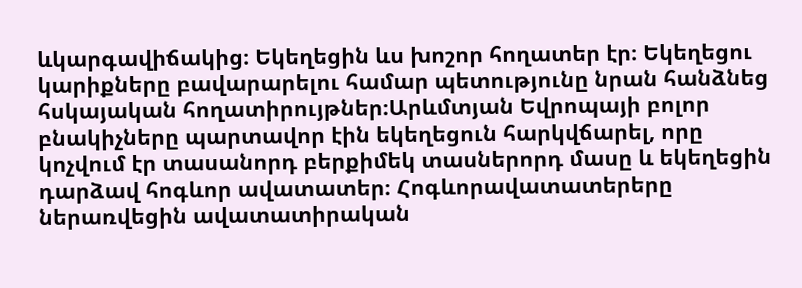ևկարգավիճակից։ Եկեղեցին ևս խոշոր հողատեր էր։ Եկեղեցու կարիքները բավարարելու համար պետությունը նրան հանձնեց հսկայական հողատիրույթներ։Արևմտյան Եվրոպայի բոլոր բնակիչները պարտավոր էին եկեղեցուն հարկվճարել, որը կոչվում էր տասանորդ բերքիմեկ տասներորդ մասը և եկեղեցին դարձավ հոգևոր ավատատեր։ Հոգևորավատատերերը ներառվեցին ավատատիրական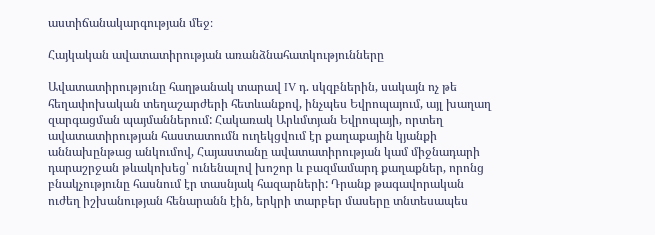աստիճանակարգության մեջ։

Հայկական ավատատիրության առանձնահատկությունները

Ավատատիրությունը հաղթանակ տարավ IV դ. սկզբներին, սակայն ոչ թե հեղափոխական տեղաշարժերի հետևանքով, ինչպես Եվրոպայում, այլ խաղաղ զարգացման պայմաններում: Հակառակ Արևմտյան Եվրոպայի, որտեղ ավատատիրության հաստատումն ուղեկցվում էր քաղաքային կյանքի աննախընթաց անկումով, Հայաստանը ավատատիրության կամ միջնադարի դարաշրջան թևակոխեց՝ ունենալով խոշոր և բազմամարդ քաղաքներ, որոնց բնակչությունը հասնում էր տասնյակ հազարների: Դրանք թագավորական ուժեղ իշխանության հենարանն էին, երկրի տարբեր մասերը տնտեսապես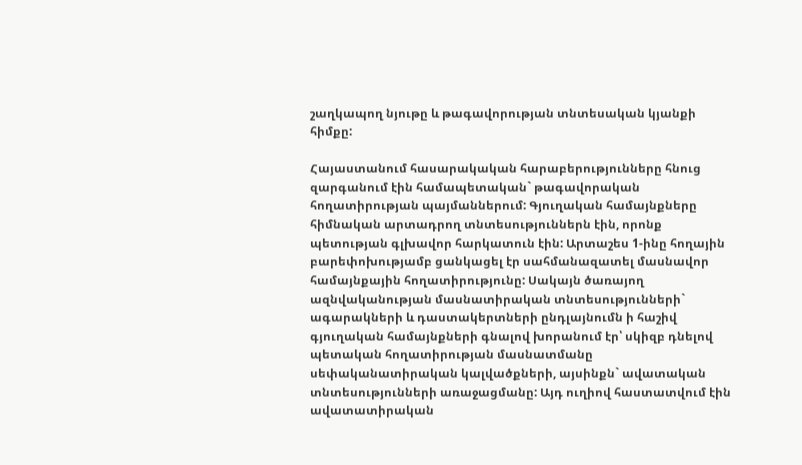շաղկապող նյութը և թագավորության տնտեսական կյանքի հիմքը:

Հայաստանում հասարակական հարաբերությունները հնուց զարգանում էին համապետական` թագավորական հողատիրության պայմաններում: Գյուղական համայնքները հիմնական արտադրող տնտեսություններն էին, որոնք պետության գլխավոր հարկատուն էին: Արտաշես 1-ինը հողային բարեփոխությամբ ցանկացել էր սահմանազատել մասնավոր համայնքային հողատիրությունը: Սակայն ծառայող ազնվականության մասնատիրական տնտեսությունների` ագարակների և դաստակերտների ընդլայնումն ի հաշիվ գյուղական համայնքների գնալով խորանում էր՝ սկիզբ դնելով պետական հողատիրության մասնատմանը սեփականատիրական կալվածքների, այսինքն` ավատական տնտեսությունների առաջացմանը: Այդ ուղիով հաստատվում էին ավատատիրական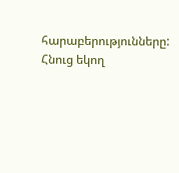հարաբերությունները: Հնուց եկող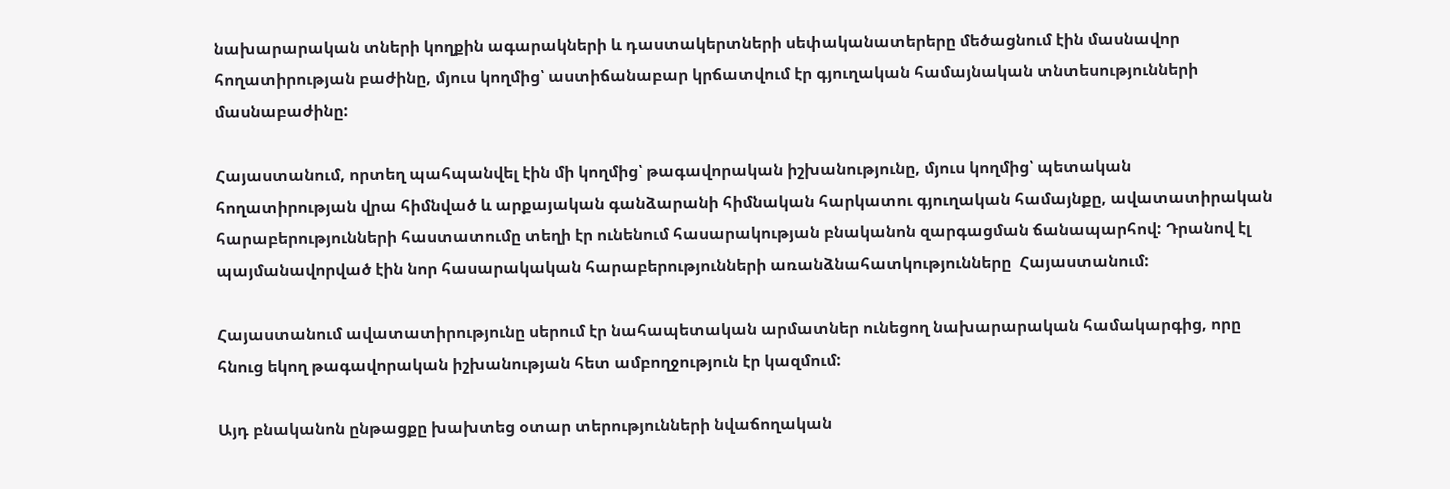նախարարական տների կողքին ագարակների և դաստակերտների սեփականատերերը մեծացնում էին մասնավոր հողատիրության բաժինը, մյուս կողմից՝ աստիճանաբար կրճատվում էր գյուղական համայնական տնտեսությունների մասնաբաժինը:

Հայաստանում, որտեղ պահպանվել էին մի կողմից՝ թագավորական իշխանությունը, մյուս կողմից՝ պետական հողատիրության վրա հիմնված և արքայական գանձարանի հիմնական հարկատու գյուղական համայնքը, ավատատիրական հարաբերությունների հաստատումը տեղի էր ունենում հասարակության բնականոն զարգացման ճանապարհով: Դրանով էլ պայմանավորված էին նոր հասարակական հարաբերությունների առանձնահատկությունները  Հայաստանում:

Հայաստանում ավատատիրությունը սերում էր նահապետական արմատներ ունեցող նախարարական համակարգից, որը հնուց եկող թագավորական իշխանության հետ ամբողջություն էր կազմում:

Այդ բնականոն ընթացքը խախտեց օտար տերությունների նվաճողական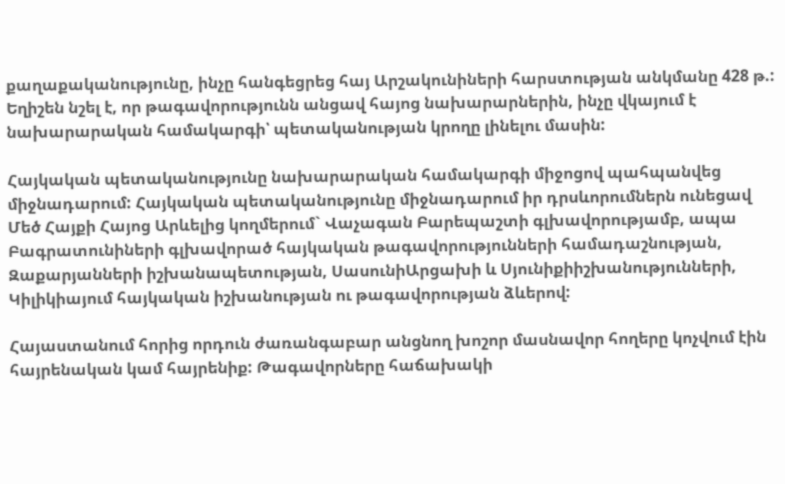քաղաքականությունը, ինչը հանգեցրեց հայ Արշակունիների հարստության անկմանը 428 թ.: Եղիշեն նշել է, որ թագավորությունն անցավ հայոց նախարարներին, ինչը վկայում է նախարարական համակարգի՝ պետականության կրողը լինելու մասին:

Հայկական պետականությունը նախարարական համակարգի միջոցով պահպանվեց միջնադարում: Հայկական պետականությունը միջնադարում իր դրսևորումներն ունեցավ Մեծ Հայքի Հայոց Արևելից կողմերում` Վաչագան Բարեպաշտի գլխավորությամբ, ապա Բագրատունիների գլխավորած հայկական թագավորությունների համադաշնության, Զաքարյանների իշխանապետության, ՍասունիԱրցախի և Սյունիքիիշխանությունների, Կիլիկիայում հայկական իշխանության ու թագավորության ձևերով:

Հայաստանում հորից որդուն ժառանգաբար անցնող խոշոր մասնավոր հողերը կոչվում էին հայրենական կամ հայրենիք: Թագավորները հաճախակի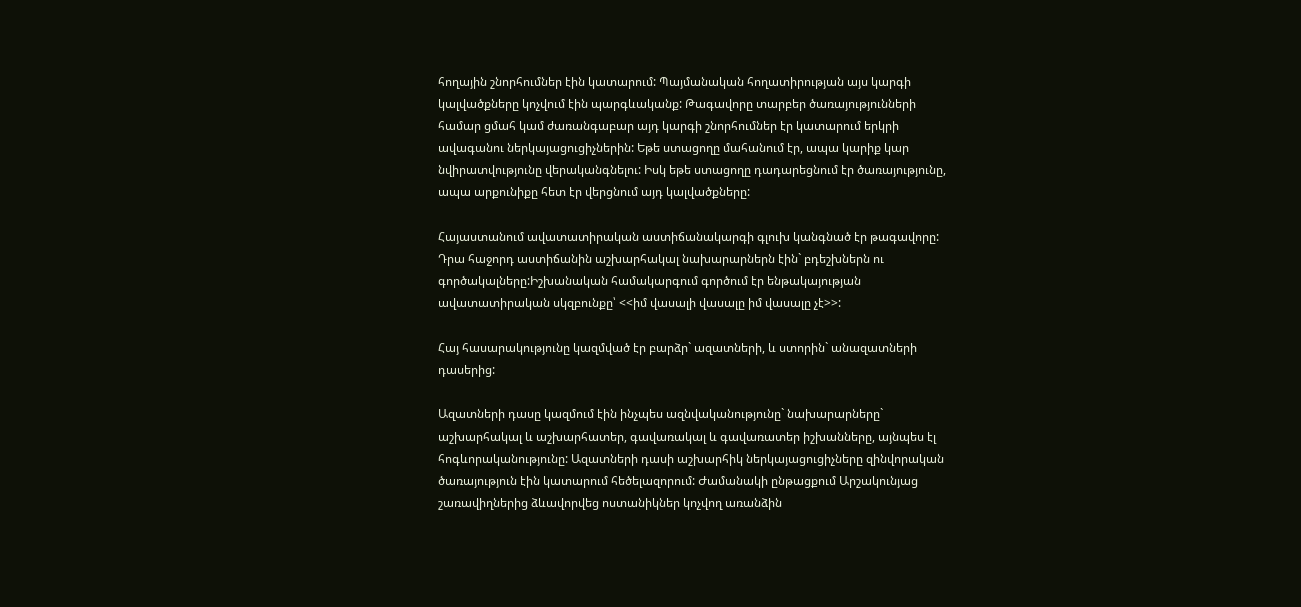հողային շնորհումներ էին կատարում: Պայմանական հողատիրության այս կարգի կալվածքները կոչվում էին պարգևականք: Թագավորը տարբեր ծառայությունների համար ցմահ կամ ժառանգաբար այդ կարգի շնորհումներ էր կատարում երկրի ավագանու ներկայացուցիչներին: Եթե ստացողը մահանում էր, ապա կարիք կար նվիրատվությունը վերականգնելու: Իսկ եթե ստացողը դադարեցնում էր ծառայությունը, ապա արքունիքը հետ էր վերցնում այդ կալվածքները:

Հայաստանում ավատատիրական աստիճանակարգի գլուխ կանգնած էր թագավորը: Դրա հաջորդ աստիճանին աշխարհակալ նախարարներն էին` բդեշխներն ու գործակալները:Իշխանական համակարգում գործում էր ենթակայության ավատատիրական սկզբունքը՝ <<իմ վասալի վասալը իմ վասալը չէ>>:

Հայ հասարակությունը կազմված էր բարձր` ազատների, և ստորին` անազատների դասերից:

Ազատների դասը կազմում էին ինչպես ազնվականությունը` նախարարները` աշխարհակալ և աշխարհատեր, գավառակալ և գավառատեր իշխանները, այնպես էլ հոգևորականությունը: Ազատների դասի աշխարհիկ ներկայացուցիչները զինվորական ծառայություն էին կատարում հեծելազորում: Ժամանակի ընթացքում Արշակունյաց շառավիղներից ձևավորվեց ոստանիկներ կոչվող առանձին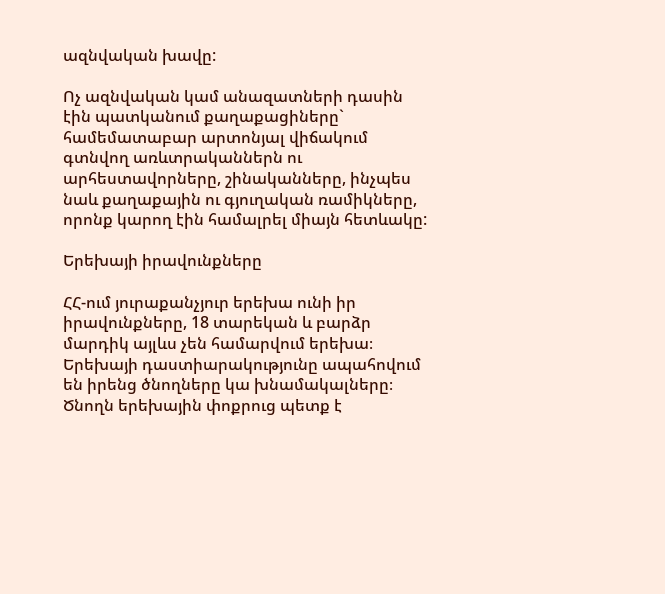ազնվական խավը:

Ոչ ազնվական կամ անազատների դասին էին պատկանում քաղաքացիները` համեմատաբար արտոնյալ վիճակում գտնվող առևտրականներն ու արհեստավորները, շինականները, ինչպես նաև քաղաքային ու գյուղական ռամիկները, որոնք կարող էին համալրել միայն հետևակը:

Երեխայի իրավունքները

ՀՀ-ում յուրաքանչյուր երեխա ունի իր իրավունքները, 18 տարեկան և բարձր մարդիկ այլևս չեն համարվում երեխա։ Երեխայի դաստիարակությունը ապահովում են իրենց ծնողները կա խնամակալները։ Ծնողն երեխային փոքրուց պետք է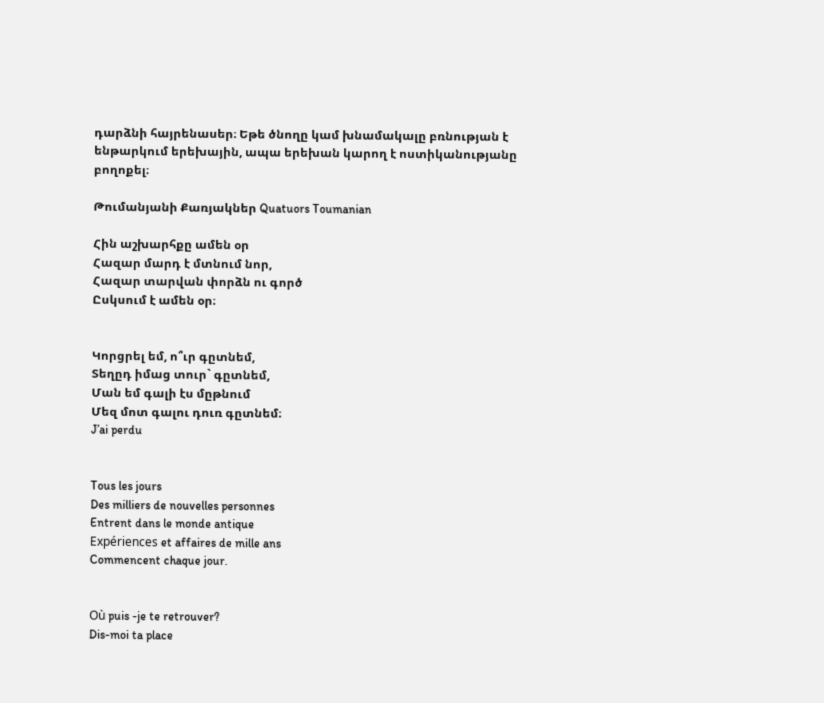դարձնի հայրենասեր։ Եթե ծնողը կամ խնամակալը բռնության է ենթարկում երեխային, ապա երեխան կարող է ոստիկանությանը բողոքել։

Թումանյանի Քառյակներ Quatuors Toumanian

Հին աշխարհքը ամեն օր
Հազար մարդ է մտնում նոր,
Հազար տարվան փորձն ու գործ
Ըսկսում է ամեն օր։


Կորցրել եմ, ո՞ւր գըտնեմ,
Տեղըդ իմաց տուր` գըտնեմ,
Ման եմ գալի էս մըթնում
Մեզ մոտ գալու դուռ գըտնեմ։
J’ai perdu


Tous les jours
Des milliers de nouvelles personnes
Entrent dans le monde antique
Expériences et affaires de mille ans
Commencent chaque jour.


Où puis -je te retrouver?
Dis-moi ta place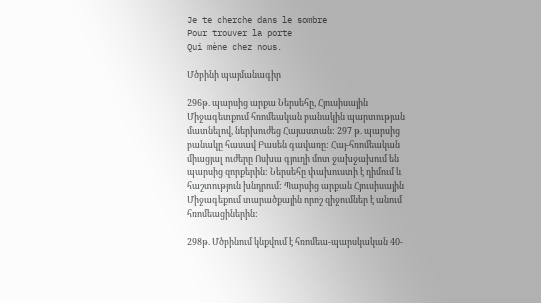Je te cherche dans le sombre
Pour trouver la porte
Qui mène chez nous.

Մծբինի պայմանագիր

296թ. պարսից արքա Ներսեհը, Հյուսիսային Միջագետքում հռոմեական բանակին պարտության մատնելով, ներխուժեց Հայաստան: 297 թ. պարսից բանակը հասավ Բասեն գավառը: Հայ-հռոմեական միացյալ ուժերը Ոսխա գյուղի մոտ ջախջախում են պարսից զորքերին: Ներսեհը փախուստի է դիմում և հաշտություն խնդրում: Պարսից արքան Հյուսիսային Միջագեքում տարածքային որոշ զիջումներ է անում հռոմեացիներին:

298թ. Մծբինում կնքվում է հռոմեա-պարսկական 40-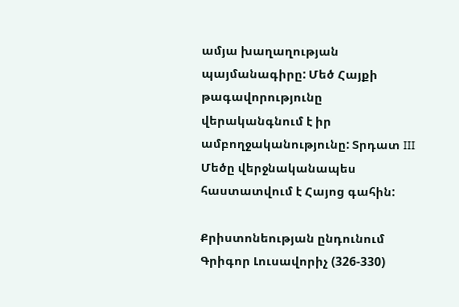ամյա խաղաղության պայմանագիրը: Մեծ Հայքի թագավորությունը վերականգնում է իր ամբողջականությունը: Տրդատ III Մեծը վերջնականապես հաստատվում է Հայոց գահին:

Քրիստոնեության ընդունում Գրիգոր Լուսավորիչ (326-330)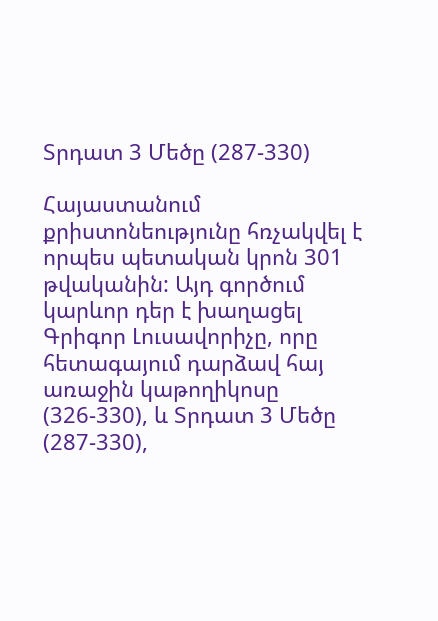Տրդատ 3 Մեծը (287-330)

Հայաստանում քրիստոնեությունը հռչակվել է որպես պետական կրոն 301 թվականին: Այդ գործում կարևոր դեր է խաղացել Գրիգոր Լուսավորիչը, որը հետագայում դարձավ հայ առաջին կաթողիկոսը (326-330), և Տրդատ 3 Մեծը (287-330),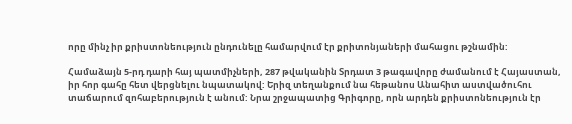որը մինչ իր քրիստոնեություն ընդունելը համարվում էր քրիտոնյաների մահացու թշնամին:

Համաձայն 5-րդ դարի հայ պատմիչների, 287 թվականին Տրդատ 3 թագավորը ժամանում է Հայաստան, իր հոր գահը հետ վերցնելու նպատակով: Երիզ տեղանքում նա հեթանոս Անահիտ աստվածուհու տաճարում զոհաբերություն է անում: Նրա շրջապատից Գրիգորը, որն արդեն քրիստոնեություն էր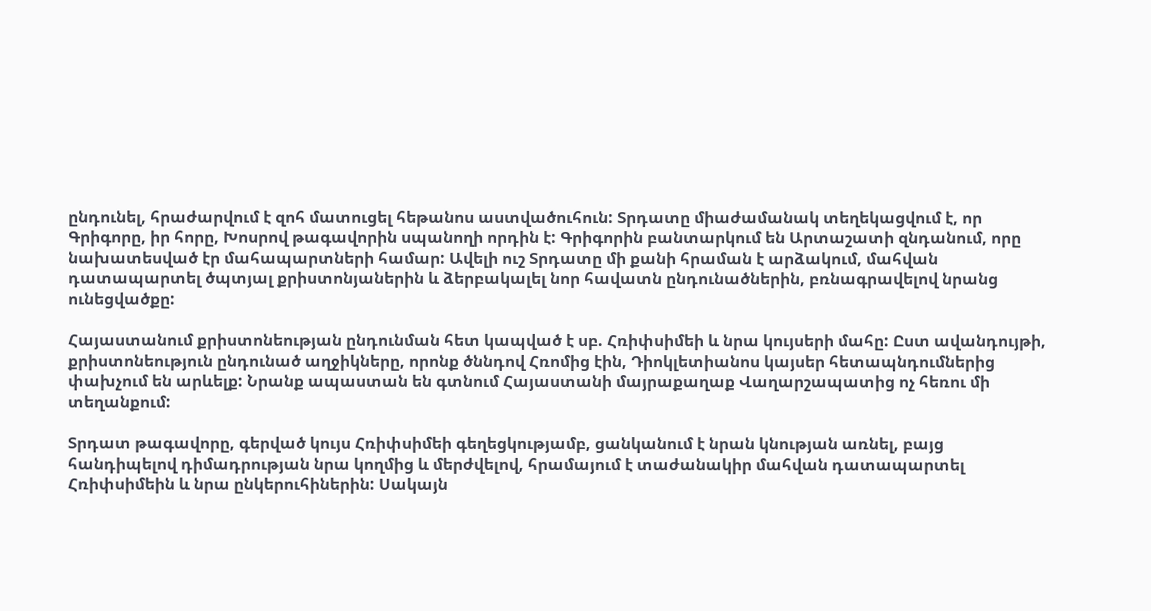ընդունել, հրաժարվում է զոհ մատուցել հեթանոս աստվածուհուն: Տրդատը միաժամանակ տեղեկացվում է, որ Գրիգորը, իր հորը, Խոսրով թագավորին սպանողի որդին է: Գրիգորին բանտարկում են Արտաշատի զնդանում, որը նախատեսված էր մահապարտների համար: Ավելի ուշ Տրդատը մի քանի հրաման է արձակում, մահվան դատապարտել ծպտյալ քրիստոնյաներին և ձերբակալել նոր հավատն ընդունածներին, բռնագրավելով նրանց ունեցվածքը:

Հայաստանում քրիստոնեության ընդունման հետ կապված է սբ. Հռիփսիմեի և նրա կույսերի մահը: Ըստ ավանդույթի, քրիստոնեություն ընդունած աղջիկները, որոնք ծննդով Հռոմից էին, Դիոկլետիանոս կայսեր հետապնդումներից փախչում են արևելք: Նրանք ապաստան են գտնում Հայաստանի մայրաքաղաք Վաղարշապատից ոչ հեռու մի տեղանքում:

Տրդատ թագավորը, գերված կույս Հռիփսիմեի գեղեցկությամբ, ցանկանում է նրան կնության առնել, բայց հանդիպելով դիմադրության նրա կողմից և մերժվելով, հրամայում է տաժանակիր մահվան դատապարտել Հռիփսիմեին և նրա ընկերուհիներին: Սակայն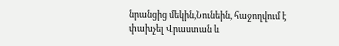նրանցից մեկին,Նունեին, հաջողվում է փախչել Վրաստան և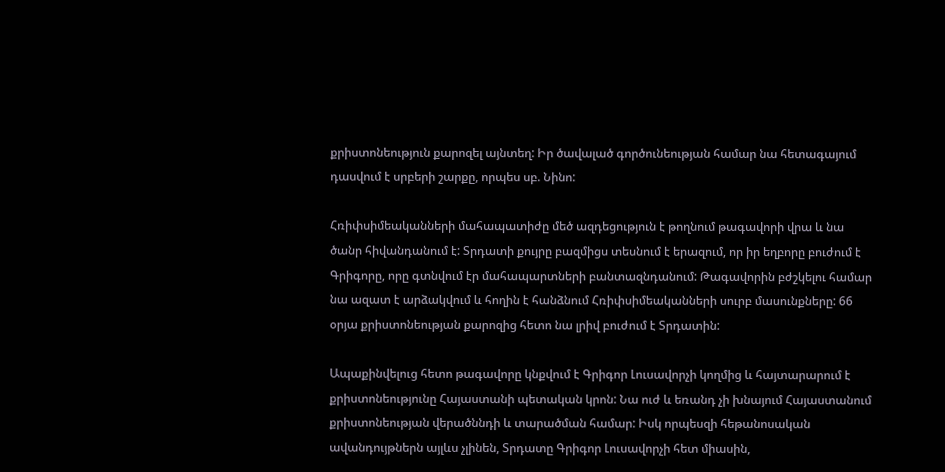քրիստոնեություն քարոզել այնտեղ: Իր ծավալած գործունեության համար նա հետագայում դասվում է սրբերի շարքը, որպես սբ. Նինո:

Հռիփսիմեականների մահապատիժը մեծ ազդեցություն է թողնում թագավորի վրա և նա ծանր հիվանդանում է: Տրդատի քույրը բազմիցս տեսնում է երազում, որ իր եղբորը բուժում է Գրիգորը, որը գտնվում էր մահապարտների բանտազնդանում: Թագավորին բժշկելու համար նա ազատ է արձակվում և հողին է հանձնում Հռիփսիմեականների սուրբ մասունքները: 66 օրյա քրիստոնեության քարոզից հետո նա լրիվ բուժում է Տրդատին:

Ապաքինվելուց հետո թագավորը կնքվում է Գրիգոր Լուսավորչի կողմից և հայտարարում է քրիստոնեությունը Հայաստանի պետական կրոն: Նա ուժ և եռանդ չի խնայում Հայաստանում քրիստոնեության վերածննդի և տարածման համար: Իսկ որպեսզի հեթանոսական ավանդույթներն այլևս չլինեն, Տրդատը Գրիգոր Լուսավորչի հետ միասին,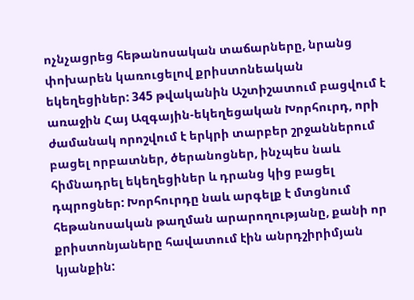ոչնչացրեց հեթանոսական տաճարները, նրանց փոխարեն կառուցելով քրիստոնեական եկեղեցիներ: 345 թվականին Աշտիշատում բացվում է առաջին Հայ Ազգային-եկեղեցական Խորհուրդ, որի ժամանակ որոշվում է երկրի տարբեր շրջաններում բացել որբատներ, ծերանոցներ, ինչպես նաև հիմնադրել եկեղեցիներ և դրանց կից բացել դպրոցներ: Խորհուրդը նաև արգելք է մտցնում հեթանոսական թաղման արարողությանը, քանի որ քրիստոնյաները հավատում էին անրդշիրիմյան կյանքին: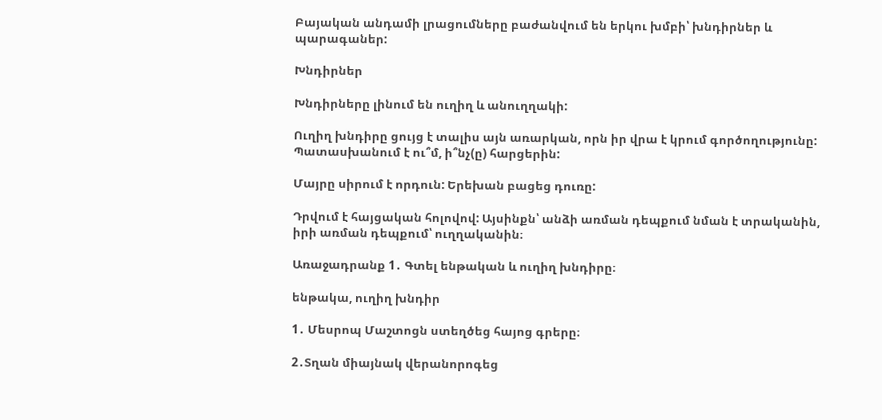Բայական անդամի լրացումները բաժանվում են երկու խմբի՝ խնդիրներ և պարագաներ:

Խնդիրներ

Խնդիրները լինում են ուղիղ և անուղղակի:

Ուղիղ խնդիրը ցույց է տալիս այն առարկան, որն իր վրա է կրում գործողությունը: Պատասխանում է ու՞մ, ի՞նչ(ը) հարցերին:

Մայրը սիրում է որդուն: Երեխան բացեց դուռը:

Դրվում է հայցական հոլովով: Այսինքն՝ անձի առման դեպքում նման է տրականին, իրի առման դեպքում՝ ուղղականին։

Առաջադրանք 1․ Գտել ենթական և ուղիղ խնդիրը։

ենթակա, ուղիղ խնդիր

1․ Մեսրոպ Մաշտոցն ստեղծեց հայոց գրերը։

2․Տղան միայնակ վերանորոգեց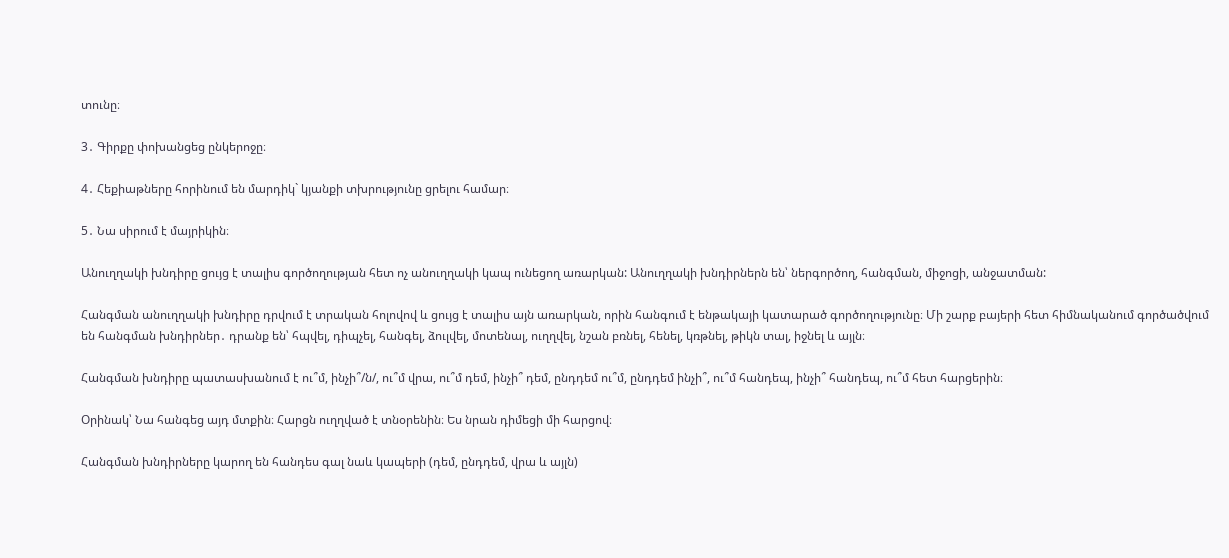տունը։

3․ Գիրքը փոխանցեց ընկերոջը։

4․ Հեքիաթները հորինում են մարդիկ` կյանքի տխրությունը ցրելու համար։

5․ Նա սիրում է մայրիկին։

Անուղղակի խնդիրը ցույց է տալիս գործողության հետ ոչ անուղղակի կապ ունեցող առարկան: Անուղղակի խնդիրներն են՝ ներգործող, հանգման, միջոցի, անջատման:

Հանգման անուղղակի խնդիրը դրվում է տրական հոլովով և ցույց է տալիս այն առարկան, որին հանգում է ենթակայի կատարած գործողությունը։ Մի շարք բայերի հետ հիմնականում գործածվում են հանգման խնդիրներ․ դրանք են՝ հպվել, դիպչել, հանգել, ձուլվել, մոտենալ, ուղղվել, նշան բռնել, հենել, կռթնել, թիկն տալ, իջնել և այլն։

Հանգման խնդիրը պատասխանում է ու՞մ, ինչի՞/ն/, ու՞մ վրա, ու՞մ դեմ, ինչի՞ դեմ, ընդդեմ ու՞մ, ընդդեմ ինչի՞, ու՞մ հանդեպ, ինչի՞ հանդեպ, ու՞մ հետ հարցերին։

Օրինակ՝ Նա հանգեց այդ մտքին։ Հարցն ուղղված է տնօրենին։ Ես նրան դիմեցի մի հարցով։

Հանգման խնդիրները կարող են հանդես գալ նաև կապերի (դեմ, ընդդեմ, վրա և այլն)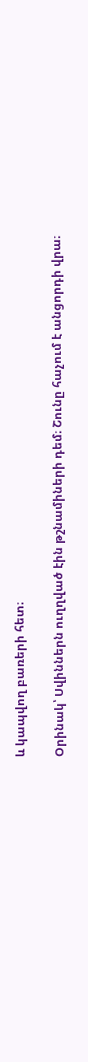և կապվող բառերի հետ։

Օրինակ՝ Սվիններն ուղղված էին թշնամիների դեմ։ Շունը հաչում է անցորդի վրա։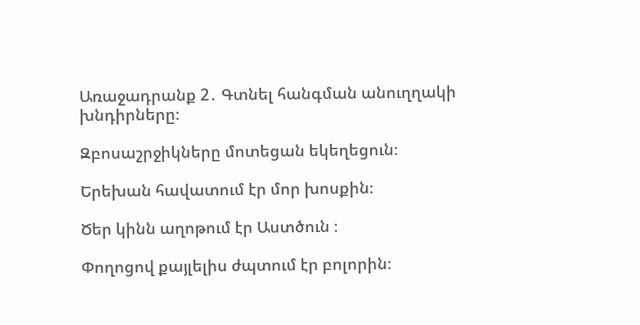Առաջադրանք 2․ Գտնել հանգման անուղղակի խնդիրները։

Զբոսաշրջիկները մոտեցան եկեղեցուն։

Երեխան հավատում էր մոր խոսքին։

Ծեր կինն աղոթում էր Աստծուն ։

Փողոցով քայլելիս ժպտում էր բոլորին։